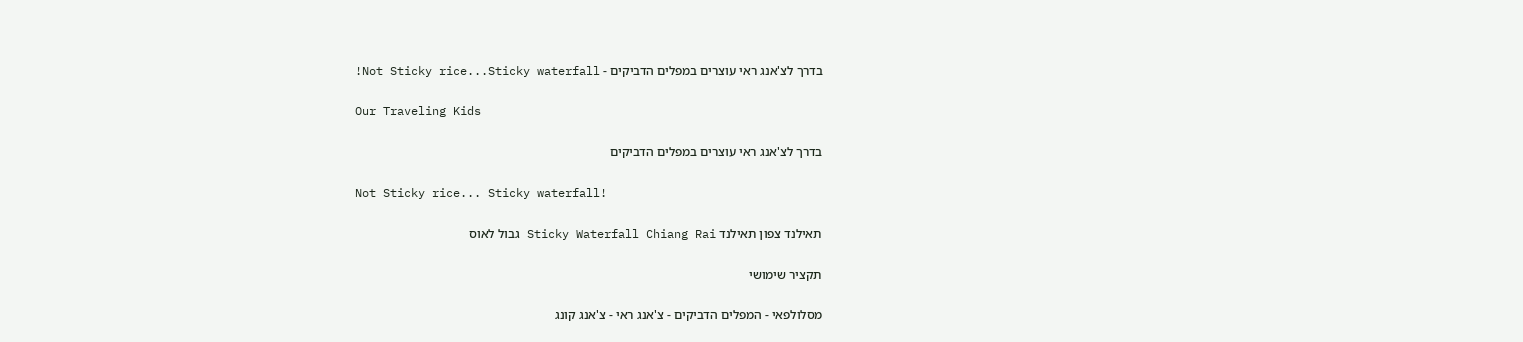בדרך לצ'אנג ראי עוצרים במפלים הדביקים - Not Sticky rice...Sticky waterfall!

Our Traveling Kids

בדרך לצ'אנג ראי עוצרים במפלים הדביקים

Not Sticky rice... Sticky waterfall!

תאילנד צפון תאילנד Sticky Waterfall Chiang Rai גבול לאוס

תקציר שימושי

מסלולפאי - המפלים הדביקים - צ'אנג ראי - צ'אנג קונג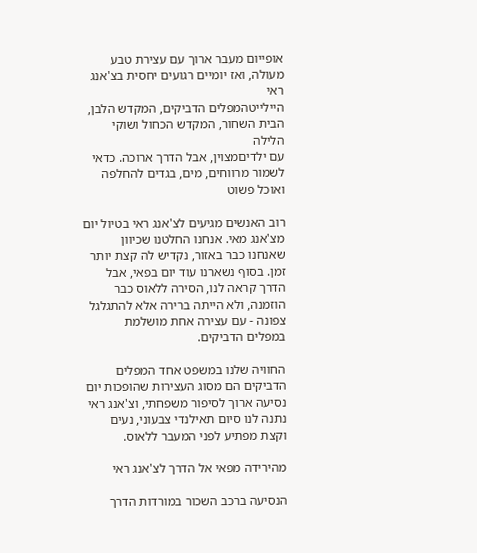אופייום מעבר ארוך עם עצירת טבע מעולה, ואז יומיים רגועים יחסית בצ'אנג ראי
היילייטהמפלים הדביקים, המקדש הלבן, הבית השחור, המקדש הכחול ושוקי הלילה
עם ילדיםמצוין, אבל הדרך ארוכה. כדאי לשמור מרווחים, מים, בגדים להחלפה ואוכל פשוט

רוב האנשים מגיעים לצ'אנג ראי בטיול יום מצ'אנג מאי. אנחנו החלטנו שכיוון שאנחנו כבר באזור, נקדיש לה קצת יותר זמן. בסוף נשארנו עוד יום בפאי, אבל הדרך קראה לנו, הסירה ללאוס כבר הוזמנה, ולא הייתה ברירה אלא להתגלגל צפונה - עם עצירה אחת מושלמת במפלים הדביקים.

החוויה שלנו במשפט אחד המפלים הדביקים הם מסוג העצירות שהופכות יום נסיעה ארוך לסיפור משפחתי, וצ'אנג ראי נתנה לנו סיום תאילנדי צבעוני, נעים וקצת מפתיע לפני המעבר ללאוס.

מהירידה מפאי אל הדרך לצ'אנג ראי

הנסיעה ברכב השכור במורדות הדרך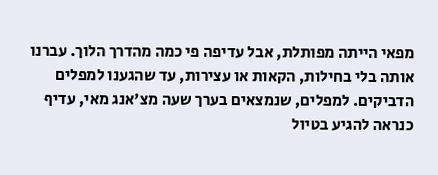מפאי הייתה מפותלת, אבל עדיפה פי כמה מהדרך הלוך. עברנו אותה בלי בחילות, הקאות או עצירות, עד שהגענו למפלים הדביקים. למפלים, שנמצאים בערך שעה מצ'אנג מאי, עדיף כנראה להגיע בטיול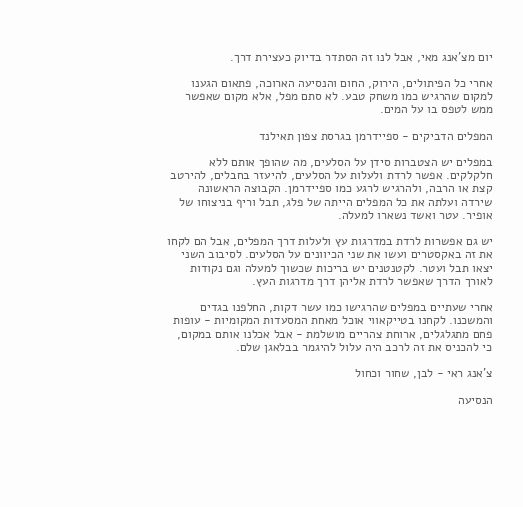יום מצ'אנג מאי, אבל לנו זה הסתדר בדיוק כעצירת דרך.

אחרי כל הפיתולים, הירוק, החום והנסיעה הארוכה, פתאום הגענו למקום שהרגיש כמו משחק טבע. לא סתם מפל, אלא מקום שאפשר ממש לטפס בו על המים.

המפלים הדביקים - ספיידרמן בגרסת צפון תאילנד

במפלים יש הצטברות סידן על הסלעים, מה שהופך אותם ללא חלקלקים. אפשר לרדת ולעלות על הסלעים, להיעזר בחבלים, להירטב קצת או הרבה, ולהרגיש לרגע כמו ספיידרמן. הקבוצה הראשונה שירדה ועלתה את כל המפלים הייתה של פלג, תבל וריף בניצוחו של אופיר. עטר ואשד נשארו למעלה.

יש גם אפשרות לרדת במדרגות עץ ולעלות דרך המפלים, אבל הם לקחו את זה באקסטרים ועשו את שני הכיוונים על הסלעים. לסיבוב השני יצאו תבל ועטר. לקטנטנים יש בריכות שכשוך למעלה וגם נקודות לאורך הדרך שאפשר לרדת אליהן דרך מדרגות העץ.

אחרי שעתיים במפלים שהרגישו כמו עשר דקות, החלפנו בגדים והמשכנו. לקחנו בטייקאווי אוכל מאחת המסעדות המקומיות - עופות פחם מתגלגלים, ארוחת צהריים מושלמת - אבל אכלנו אותם במקום, כי להכניס את זה לרכב היה עלול להיגמר בבלאגן שלם.

צ'אנג ראי - לבן, שחור וכחול

הנסיעה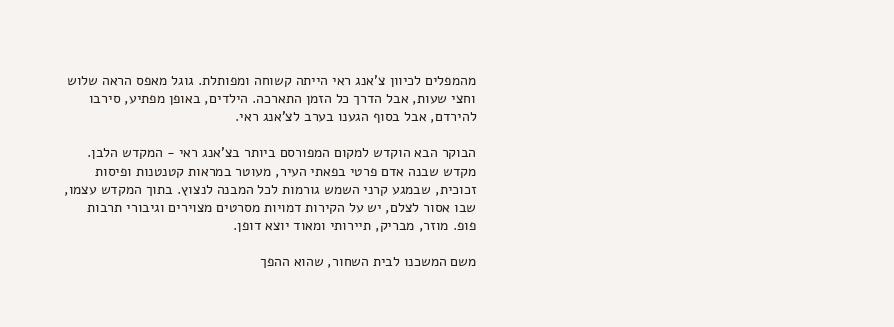מהמפלים לכיוון צ'אנג ראי הייתה קשוחה ומפותלת. גוגל מאפס הראה שלוש וחצי שעות, אבל הדרך כל הזמן התארכה. הילדים, באופן מפתיע, סירבו להירדם, אבל בסוף הגענו בערב לצ'אנג ראי.

הבוקר הבא הוקדש למקום המפורסם ביותר בצ'אנג ראי - המקדש הלבן. מקדש שבנה אדם פרטי בפאתי העיר, מעוטר במראות קטנטנות ופיסות זכוכית, שבמגע קרני השמש גורמות לכל המבנה לנצוץ. בתוך המקדש עצמו, שבו אסור לצלם, יש על הקירות דמויות מסרטים מצוירים וגיבורי תרבות פופ. מוזר, מבריק, תיירותי ומאוד יוצא דופן.

משם המשכנו לבית השחור, שהוא ההפך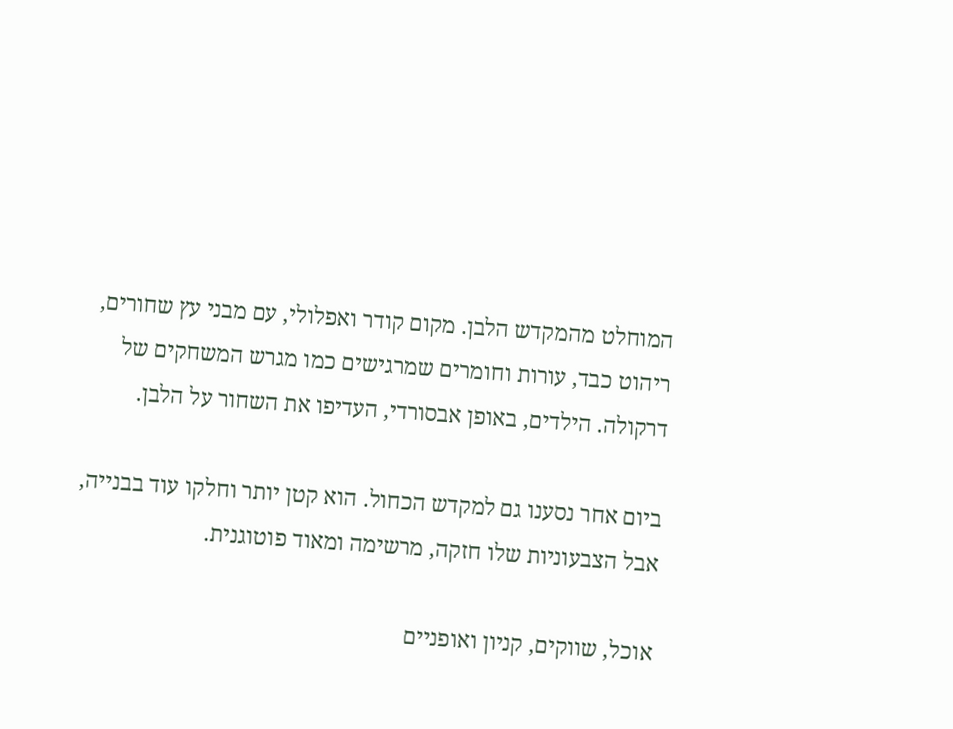המוחלט מהמקדש הלבן. מקום קודר ואפלולי, עם מבני עץ שחורים, ריהוט כבד, עורות וחומרים שמרגישים כמו מגרש המשחקים של דרקולה. הילדים, באופן אבסורדי, העדיפו את השחור על הלבן.

ביום אחר נסענו גם למקדש הכחול. הוא קטן יותר וחלקו עוד בבנייה, אבל הצבעוניות שלו חזקה, מרשימה ומאוד פוטוגנית.

אוכל, שווקים, קניון ואופניים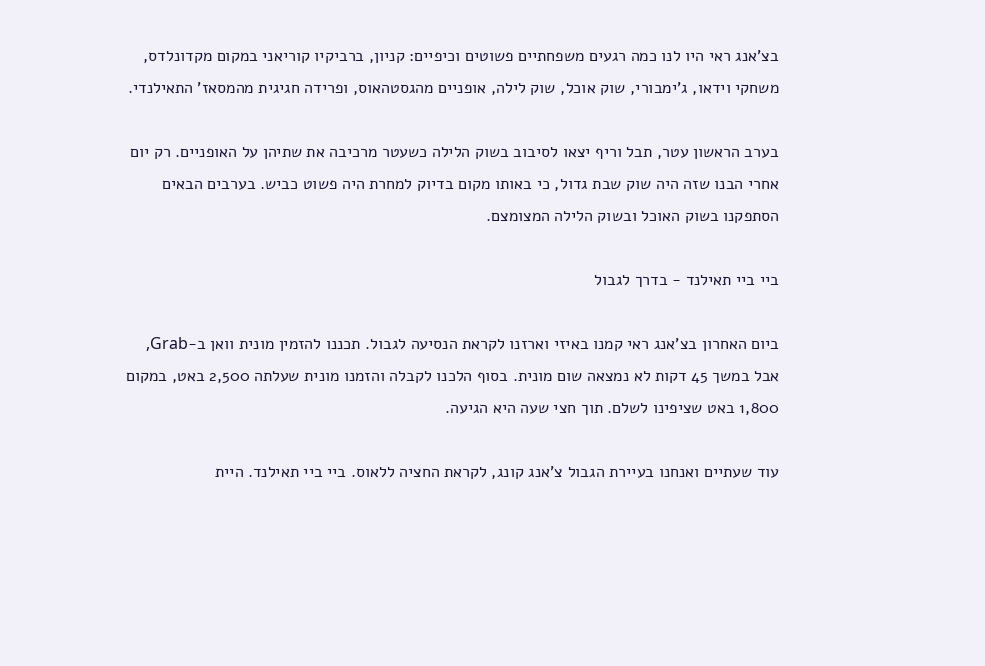בצ'אנג ראי היו לנו כמה רגעים משפחתיים פשוטים וכיפיים: קניון, ברביקיו קוריאני במקום מקדונלדס, משחקי וידאו, ג'ימבורי, שוק אוכל, שוק לילה, אופניים מהגסטהאוס, ופרידה חגיגית מהמסאז' התאילנדי.

בערב הראשון עטר, תבל וריף יצאו לסיבוב בשוק הלילה כשעטר מרכיבה את שתיהן על האופניים. רק יום אחרי הבנו שזה היה שוק שבת גדול, כי באותו מקום בדיוק למחרת היה פשוט כביש. בערבים הבאים הסתפקנו בשוק האוכל ובשוק הלילה המצומצם.

ביי ביי תאילנד - בדרך לגבול

ביום האחרון בצ'אנג ראי קמנו באיזי וארזנו לקראת הנסיעה לגבול. תכננו להזמין מונית וואן ב-Grab, אבל במשך 45 דקות לא נמצאה שום מונית. בסוף הלכנו לקבלה והזמנו מונית שעלתה 2,500 באט, במקום 1,800 באט שציפינו לשלם. תוך חצי שעה היא הגיעה.

עוד שעתיים ואנחנו בעיירת הגבול צ'אנג קונג, לקראת החציה ללאוס. ביי ביי תאילנד. היית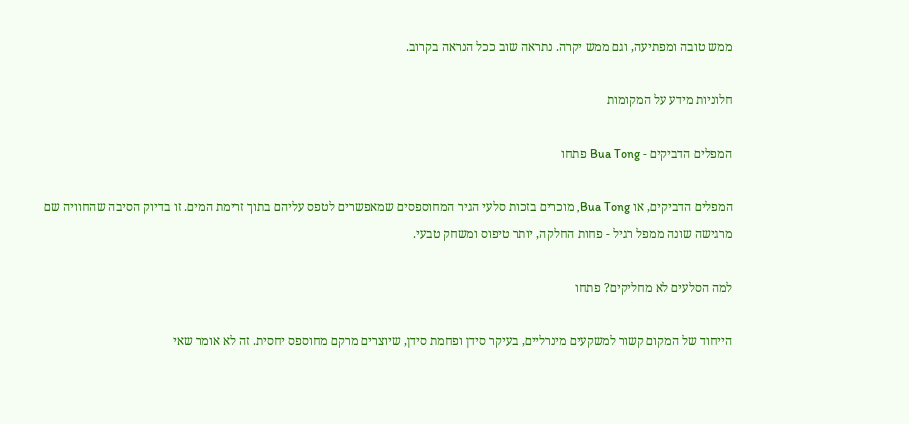ממש טובה ומפתיעה, וגם ממש יקרה. נתראה שוב ככל הנראה בקרוב.

חלוניות מידע על המקומות

המפלים הדביקים - Bua Tong פתחו

המפלים הדביקים, או Bua Tong, מוכרים בזכות סלעי הגיר המחוספסים שמאפשרים לטפס עליהם בתוך זרימת המים. זו בדיוק הסיבה שהחוויה שם מרגישה שונה ממפל רגיל - פחות החלקה, יותר טיפוס ומשחק טבעי.

למה הסלעים לא מחליקים? פתחו

הייחוד של המקום קשור למשקעים מינרליים, בעיקר סידן ופחמת סידן, שיוצרים מרקם מחוספס יחסית. זה לא אומר שאי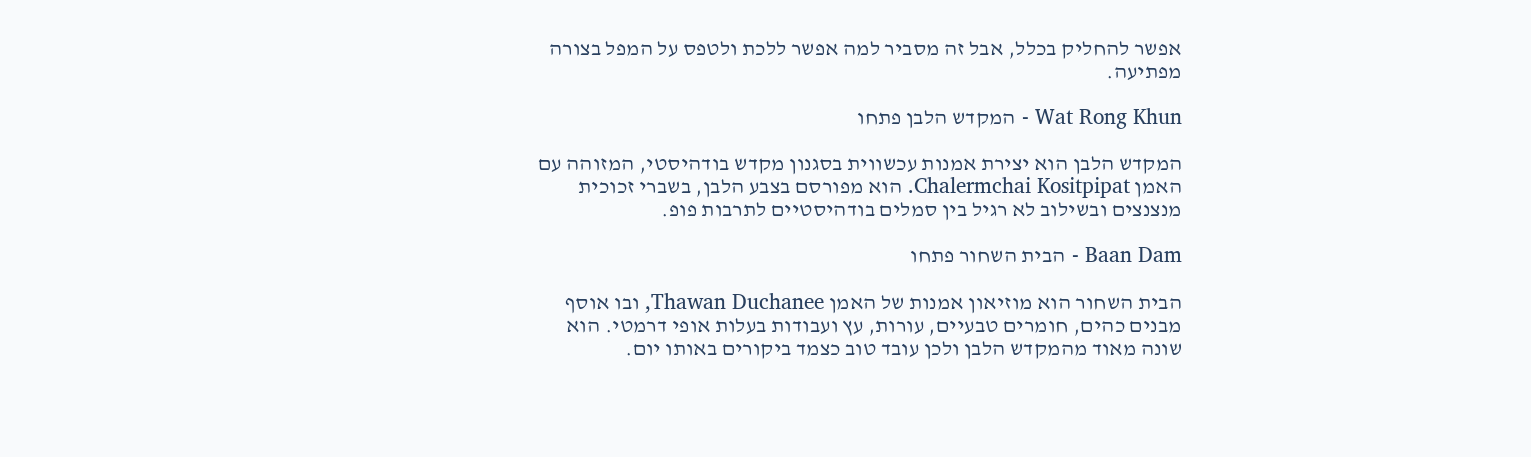אפשר להחליק בכלל, אבל זה מסביר למה אפשר ללכת ולטפס על המפל בצורה מפתיעה.

Wat Rong Khun - המקדש הלבן פתחו

המקדש הלבן הוא יצירת אמנות עכשווית בסגנון מקדש בודהיסטי, המזוהה עם האמן Chalermchai Kositpipat. הוא מפורסם בצבע הלבן, בשברי זכוכית מנצנצים ובשילוב לא רגיל בין סמלים בודהיסטיים לתרבות פופ.

Baan Dam - הבית השחור פתחו

הבית השחור הוא מוזיאון אמנות של האמן Thawan Duchanee, ובו אוסף מבנים כהים, חומרים טבעיים, עורות, עץ ועבודות בעלות אופי דרמטי. הוא שונה מאוד מהמקדש הלבן ולכן עובד טוב כצמד ביקורים באותו יום.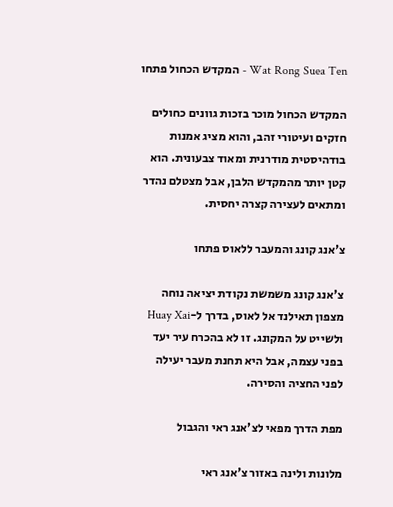Wat Rong Suea Ten - המקדש הכחול פתחו

המקדש הכחול מוכר בזכות גוונים כחולים חזקים ועיטורי זהב, והוא מציג אמנות בודהיסטית מודרנית ומאוד צבעונית. הוא קטן יותר מהמקדש הלבן, אבל מצטלם נהדר ומתאים לעצירה קצרה יחסית.

צ'אנג קונג והמעבר ללאוס פתחו

צ'אנג קונג משמשת נקודת יציאה נוחה מצפון תאילנד אל לאוס, בדרך ל-Huay Xai ולשייט על המקונג. זו לא בהכרח עיר יעד בפני עצמה, אבל היא תחנת מעבר יעילה לפני החציה והסירה.

מפת הדרך מפאי לצ'אנג ראי והגבול

מלונות ולינה באזור צ'אנג ראי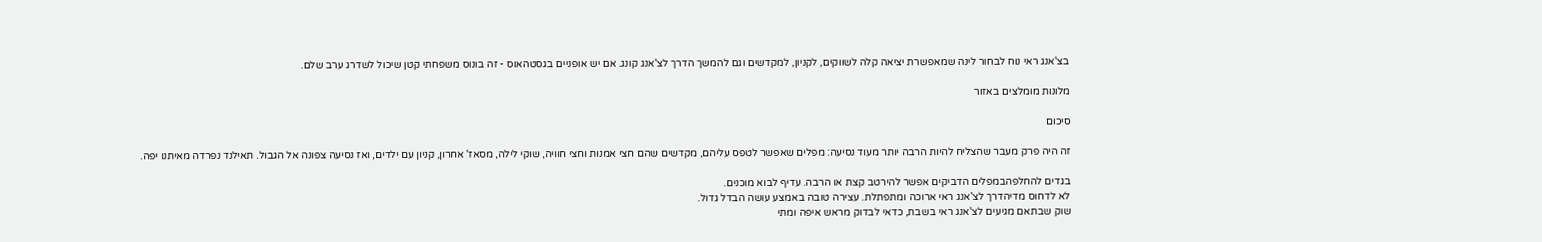בצ'אנג ראי נוח לבחור לינה שמאפשרת יציאה קלה לשווקים, לקניון, למקדשים וגם להמשך הדרך לצ'אנג קונג. אם יש אופניים בגסטהאוס - זה בונוס משפחתי קטן שיכול לשדרג ערב שלם.

מלונות מומלצים באזור

סיכום

זה היה פרק מעבר שהצליח להיות הרבה יותר מעוד נסיעה: מפלים שאפשר לטפס עליהם, מקדשים שהם חצי אמנות וחצי חוויה, שוקי לילה, מסאז' אחרון, קניון עם ילדים, ואז נסיעה צפונה אל הגבול. תאילנד נפרדה מאיתנו יפה.

בגדים להחלפהבמפלים הדביקים אפשר להירטב קצת או הרבה. עדיף לבוא מוכנים.
לא לדחוס מדיהדרך לצ'אנג ראי ארוכה ומתפתלת. עצירה טובה באמצע עושה הבדל גדול.
שוק שבתאם מגיעים לצ'אנג ראי בשבת, כדאי לבדוק מראש איפה ומתי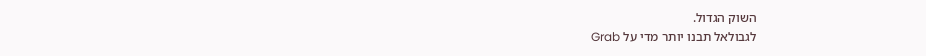השוק הגדול.
לגבולאל תבנו יותר מדי על Grab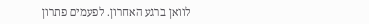לוואן ברגע האחרון. לפעמים פתרון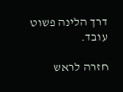דרך הלינה פשוט עובד.

חזרה לראש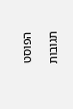הפוסט

תגובות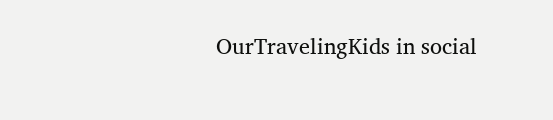OurTravelingKids in social